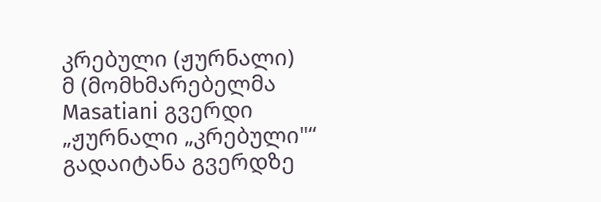კრებული (ჟურნალი)
მ (მომხმარებელმა Masatiani გვერდი „ჟურნალი „კრებული"“ გადაიტანა გვერდზე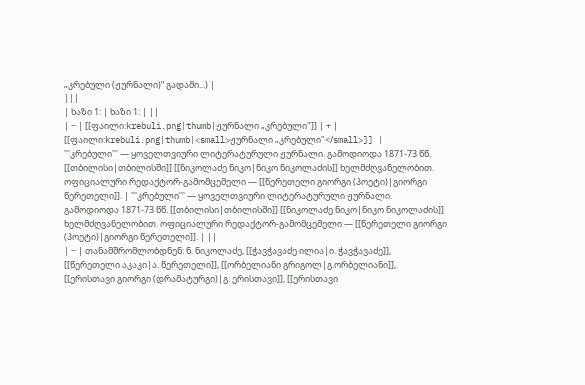„კრებული (ჟურნალი)“ გადამი...) |
|||
| ხაზი 1: | ხაზი 1: | ||
| − | [[ფაილი:krebuli.png|thumb|ჟურნალი „კრებული"]] | + | [[ფაილი:krebuli.png|thumb|<small>ჟურნალი „კრებული"</small>]] |
'''კრებული''' — ყოველთვიური ლიტერატურული ჟურნალი. გამოდიოდა 1871-73 წწ. [[თბილისი|თბილისში]] [[ნიკოლაძე ნიკო|ნიკო ნიკოლაძის]] ხელმძღვანელობით. ოფიციალური რედაქტორ-გამომცემელი — [[წერეთელი გიორგი (პოეტი)|გიორგი წერეთელი]]. | '''კრებული''' — ყოველთვიური ლიტერატურული ჟურნალი. გამოდიოდა 1871-73 წწ. [[თბილისი|თბილისში]] [[ნიკოლაძე ნიკო|ნიკო ნიკოლაძის]] ხელმძღვანელობით. ოფიციალური რედაქტორ-გამომცემელი — [[წერეთელი გიორგი (პოეტი)|გიორგი წერეთელი]]. | ||
| − | თანამშრომლობდნენ: ნ. ნიკოლაძე, [[ჭავჭავაძე ილია|ი. ჭავჭავაძე]], [[წერეთელი აკაკი|ა. წერეთელი]], [[ორბელიანი გრიგოლ|გ.ორბელიანი]], [[ერისთავი გიორგი (დრამატურგი)|გ. ერისთავი]], [[ერისთავი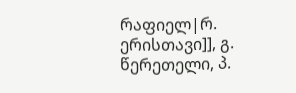რაფიელ|რ. ერისთავი]], გ. წერეთელი, პ.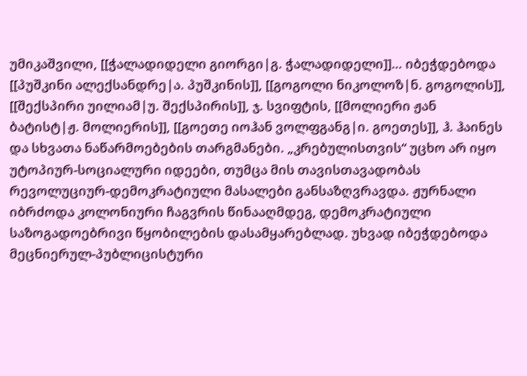უმიკაშვილი, [[ჭალადიდელი გიორგი|გ. ჭალადიდელი]]… იბეჭდებოდა [[პუშკინი ალექსანდრე|ა. პუშკინის]], [[გოგოლი ნიკოლოზ|ნ. გოგოლის]], [[შექსპირი უილიამ|უ. შექსპირის]], ჯ. სვიფტის, [[მოლიერი ჟან ბატისტ|ჟ. მოლიერის]], [[გოეთე იოჰან ვოლფგანგ|ი. გოეთეს]], ჰ. ჰაინეს და სხვათა ნაწარმოებების თარგმანები. „კრებულისთვის“ უცხო არ იყო უტოპიურ-სოციალური იდეები, თუმცა მის თავისთავადობას რევოლუციურ-დემოკრატიული მასალები განსაზღვრავდა. ჟურნალი იბრძოდა კოლონიური ჩაგვრის წინააღმდეგ, დემოკრატიული საზოგადოებრივი წყობილების დასამყარებლად. უხვად იბეჭდებოდა მეცნიერულ-პუბლიცისტური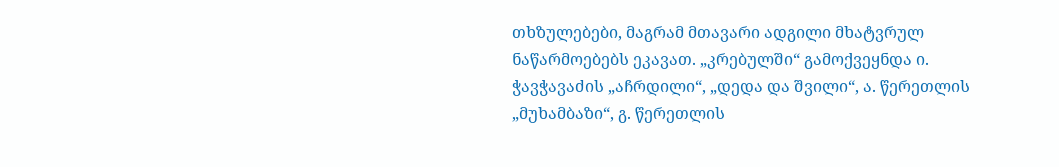თხზულებები, მაგრამ მთავარი ადგილი მხატვრულ ნაწარმოებებს ეკავათ. „კრებულში“ გამოქვეყნდა ი. ჭავჭავაძის „აჩრდილი“, „დედა და შვილი“, ა. წერეთლის „მუხამბაზი“, გ. წერეთლის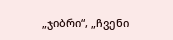„ჯიბრი“, „ჩვენი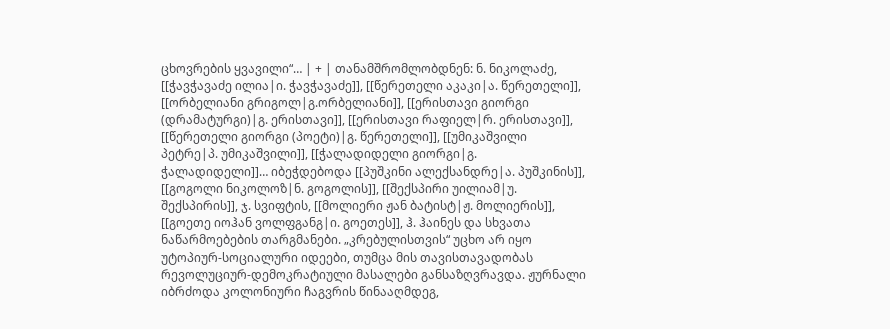ცხოვრების ყვავილი“… | + | თანამშრომლობდნენ: ნ. ნიკოლაძე, [[ჭავჭავაძე ილია|ი. ჭავჭავაძე]], [[წერეთელი აკაკი|ა. წერეთელი]], [[ორბელიანი გრიგოლ|გ.ორბელიანი]], [[ერისთავი გიორგი (დრამატურგი)|გ. ერისთავი]], [[ერისთავი რაფიელ|რ. ერისთავი]], [[წერეთელი გიორგი (პოეტი)|გ. წერეთელი]], [[უმიკაშვილი პეტრე|პ. უმიკაშვილი]], [[ჭალადიდელი გიორგი|გ. ჭალადიდელი]]… იბეჭდებოდა [[პუშკინი ალექსანდრე|ა. პუშკინის]], [[გოგოლი ნიკოლოზ|ნ. გოგოლის]], [[შექსპირი უილიამ|უ. შექსპირის]], ჯ. სვიფტის, [[მოლიერი ჟან ბატისტ|ჟ. მოლიერის]], [[გოეთე იოჰან ვოლფგანგ|ი. გოეთეს]], ჰ. ჰაინეს და სხვათა ნაწარმოებების თარგმანები. „კრებულისთვის“ უცხო არ იყო უტოპიურ-სოციალური იდეები, თუმცა მის თავისთავადობას რევოლუციურ-დემოკრატიული მასალები განსაზღვრავდა. ჟურნალი იბრძოდა კოლონიური ჩაგვრის წინააღმდეგ,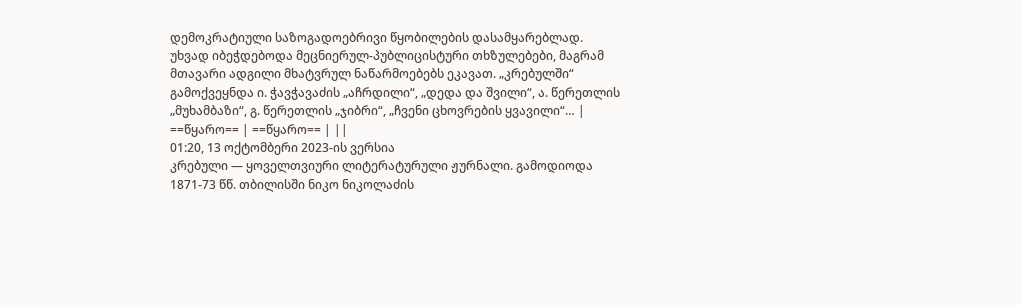დემოკრატიული საზოგადოებრივი წყობილების დასამყარებლად. უხვად იბეჭდებოდა მეცნიერულ-პუბლიცისტური თხზულებები, მაგრამ მთავარი ადგილი მხატვრულ ნაწარმოებებს ეკავათ. „კრებულში“ გამოქვეყნდა ი. ჭავჭავაძის „აჩრდილი“, „დედა და შვილი“, ა. წერეთლის „მუხამბაზი“, გ. წერეთლის „ჯიბრი“, „ჩვენი ცხოვრების ყვავილი“… |
==წყარო== | ==წყარო== | ||
01:20, 13 ოქტომბერი 2023-ის ვერსია
კრებული — ყოველთვიური ლიტერატურული ჟურნალი. გამოდიოდა 1871-73 წწ. თბილისში ნიკო ნიკოლაძის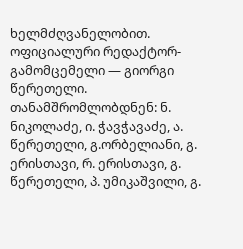ხელმძღვანელობით. ოფიციალური რედაქტორ-გამომცემელი — გიორგი წერეთელი. თანამშრომლობდნენ: ნ. ნიკოლაძე, ი. ჭავჭავაძე, ა. წერეთელი, გ.ორბელიანი, გ. ერისთავი, რ. ერისთავი, გ. წერეთელი, პ. უმიკაშვილი, გ.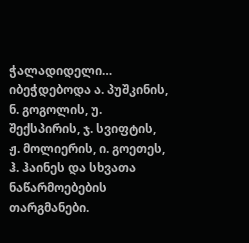ჭალადიდელი… იბეჭდებოდა ა. პუშკინის, ნ. გოგოლის, უ. შექსპირის, ჯ. სვიფტის, ჟ. მოლიერის, ი. გოეთეს, ჰ. ჰაინეს და სხვათა ნაწარმოებების თარგმანები.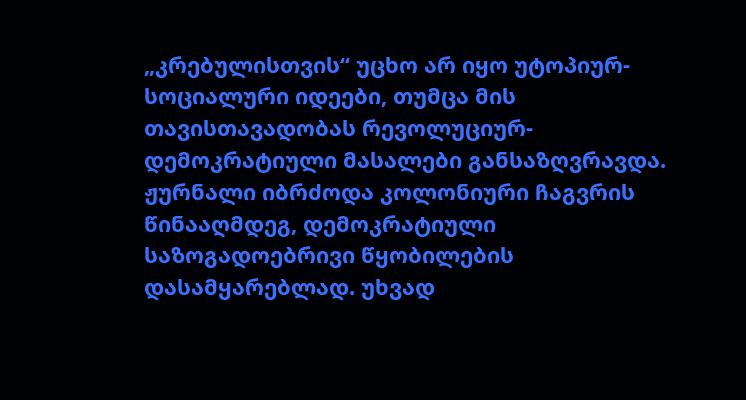„კრებულისთვის“ უცხო არ იყო უტოპიურ-სოციალური იდეები, თუმცა მის თავისთავადობას რევოლუციურ-დემოკრატიული მასალები განსაზღვრავდა. ჟურნალი იბრძოდა კოლონიური ჩაგვრის წინააღმდეგ, დემოკრატიული საზოგადოებრივი წყობილების დასამყარებლად. უხვად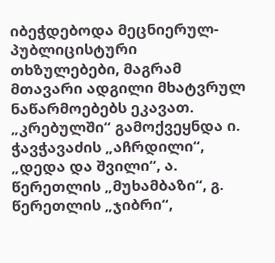იბეჭდებოდა მეცნიერულ-პუბლიცისტური თხზულებები, მაგრამ მთავარი ადგილი მხატვრულ ნაწარმოებებს ეკავათ. „კრებულში“ გამოქვეყნდა ი. ჭავჭავაძის „აჩრდილი“, „დედა და შვილი“, ა. წერეთლის „მუხამბაზი“, გ. წერეთლის „ჯიბრი“,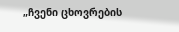„ჩვენი ცხოვრების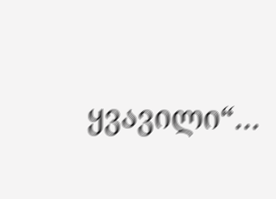ყვავილი“…